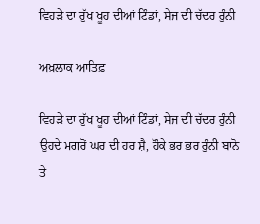ਵਿਹੜੇ ਦਾ ਰੁੱਖ ਖੂਹ ਦੀਆਂ ਟਿੰਡਾਂ, ਸੇਜ ਦੀ ਚੱਦਰ ਰੁੰਨੀ

ਅਖ਼ਲਾਕ ਆਤਿਫ਼

ਵਿਹੜੇ ਦਾ ਰੁੱਖ ਖੂਹ ਦੀਆਂ ਟਿੰਡਾਂ, ਸੇਜ ਦੀ ਚੱਦਰ ਰੁੰਨੀ ਉਹਦੇ ਮਗਰੋਂ ਘਰ ਦੀ ਹਰ ਸ਼ੈ, ਹੌਕੇ ਭਰ ਭਰ ਰੁੰਨੀ ਬਾਨੋ ਤੇ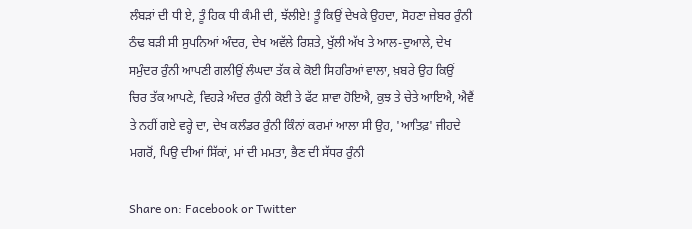ਲੰਬੜਾਂ ਦੀ ਧੀ ਏ, ਤੂੰ ਹਿਕ ਧੀ ਕੰਮੀ ਦੀ, ਝੱਲੀਏ! ਤੂੰ ਕਿਉਂ ਦੇਖਕੇ ਉਹਦਾ, ਸੋਹਣਾ ਜ਼ੇਬਰ ਰੁੰਨੀ ਠੰਢ ਬੜੀ ਸੀ ਸੁਪਨਿਆਂ ਅੰਦਰ, ਦੇਖ ਅਵੱਲੇ ਰਿਸ਼ਤੇ, ਖੁੱਲੀ ਅੱਖ ਤੇ ਆਲ-ਦੁਆਲੇ, ਦੇਖ ਸਮੁੰਦਰ ਰੁੰਨੀ ਆਪਣੀ ਗਲੀਉਂ ਲੰਘਦਾ ਤੱਕ ਕੇ ਕੋਈ ਸਿਹਰਿਆਂ ਵਾਲਾ, ਖ਼ਬਰੇ ਉਹ ਕਿਉਂ ਚਿਰ ਤੱਕ ਆਪਣੇ, ਵਿਹੜੇ ਅੰਦਰ ਰੁੰਨੀ ਕੋਈ ਤੇ ਫੱਟ ਸ਼ਾਵਾ ਹੋਇਐ, ਕੁਝ ਤੇ ਚੇਤੇ ਆਇਐ, ਐਵੈਂ ਤੇ ਨਹੀਂ ਗਏ ਵਰ੍ਹੇ ਦਾ, ਦੇਖ ਕਲੰਡਰ ਰੁੰਨੀ ਕਿੰਨਾਂ ਕਰਮਾਂ ਆਲਾ ਸੀ ਉਹ, 'ਆਤਿਫ਼' ਜੀਹਦੇ ਮਗਰੋਂ, ਪਿਉ ਦੀਆਂ ਸਿੱਕਾਂ, ਮਾਂ ਦੀ ਮਮਤਾ, ਭੈਣ ਦੀ ਸੱਧਰ ਰੁੰਨੀ

Share on: Facebook or Twitter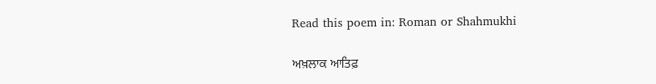Read this poem in: Roman or Shahmukhi

ਅਖ਼ਲਾਕ ਆਤਿਫ਼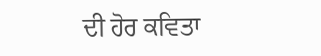ਦੀ ਹੋਰ ਕਵਿਤਾ